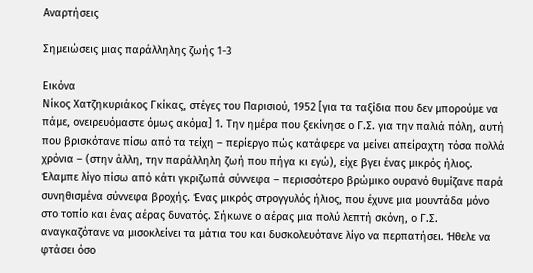Αναρτήσεις

Σημειώσεις μιας παράλληλης ζωής 1-3

Εικόνα
Νίκος Χατζηκυριάκος Γκίκας, στέγες του Παρισιού, 1952 [για τα ταξίδια που δεν μπορούμε να πάμε, ονειρευόμαστε όμως ακόμα] 1. Την ημέρα που ξεκίνησε ο Γ.Σ. για την παλιά πόλη, αυτή που βρισκότανε πίσω από τα τείχη – περίεργο πώς κατάφερε να μείνει απείραχτη τόσα πολλά χρόνια – (στην άλλη, την παράλληλη ζωή που πήγα κι εγώ), είχε βγει ένας μικρός ήλιος. Έλαμπε λίγο πίσω από κάτι γκριζωπά σύννεφα – περισσότερο βρώμικο ουρανό θυμίζανε παρά συνηθισμένα σύννεφα βροχής. Ένας μικρός στρογγυλός ήλιος, που έχυνε μια μουντάδα μόνο στο τοπίο και ένας αέρας δυνατός. Σήκωνε ο αέρας μια πολύ λεπτή σκόνη, ο Γ.Σ. αναγκαζότανε να μισοκλείνει τα μάτια του και δυσκολευότανε λίγο να περπατήσει. Ήθελε να φτάσει όσο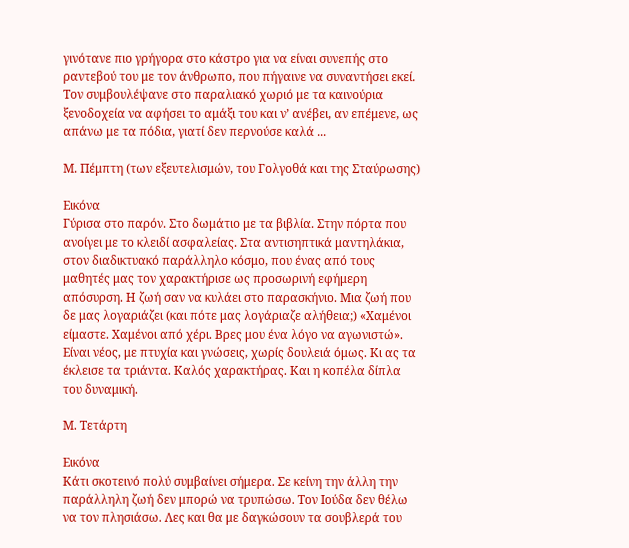γινότανε πιο γρήγορα στο κάστρο για να είναι συνεπής στο ραντεβού του με τον άνθρωπο, που πήγαινε να συναντήσει εκεί. Τον συμβουλέψανε στο παραλιακό χωριό με τα καινούρια ξενοδοχεία να αφήσει το αμάξι του και ν’ ανέβει, αν επέμενε, ως απάνω με τα πόδια, γιατί δεν περνούσε καλά ...

Μ. Πέμπτη (των εξευτελισμών, του Γολγοθά και της Σταύρωσης)

Εικόνα
Γύρισα στο παρόν. Στο δωμάτιο με τα βιβλία. Στην πόρτα που ανοίγει με το κλειδί ασφαλείας. Στα αντισηπτικά μαντηλάκια, στον διαδικτυακό παράλληλο κόσμο, που ένας από τους μαθητές μας τον χαρακτήρισε ως προσωρινή εφήμερη απόσυρση. Η ζωή σαν να κυλάει στο παρασκήνιο. Μια ζωή που δε μας λογαριάζει (και πότε μας λογάριαζε αλήθεια;) «Χαμένοι είμαστε. Χαμένοι από χέρι. Βρες μου ένα λόγο να αγωνιστώ». Είναι νέος, με πτυχία και γνώσεις, χωρίς δουλειά όμως. Κι ας τα έκλεισε τα τριάντα. Καλός χαρακτήρας. Και η κοπέλα δίπλα του δυναμική.

Μ. Τετάρτη

Εικόνα
Κάτι σκοτεινό πολύ συμβαίνει σήμερα. Σε κείνη την άλλη την παράλληλη ζωή δεν μπορώ να τρυπώσω. Τον Ιούδα δεν θέλω να τον πλησιάσω. Λες και θα με δαγκώσουν τα σουβλερά του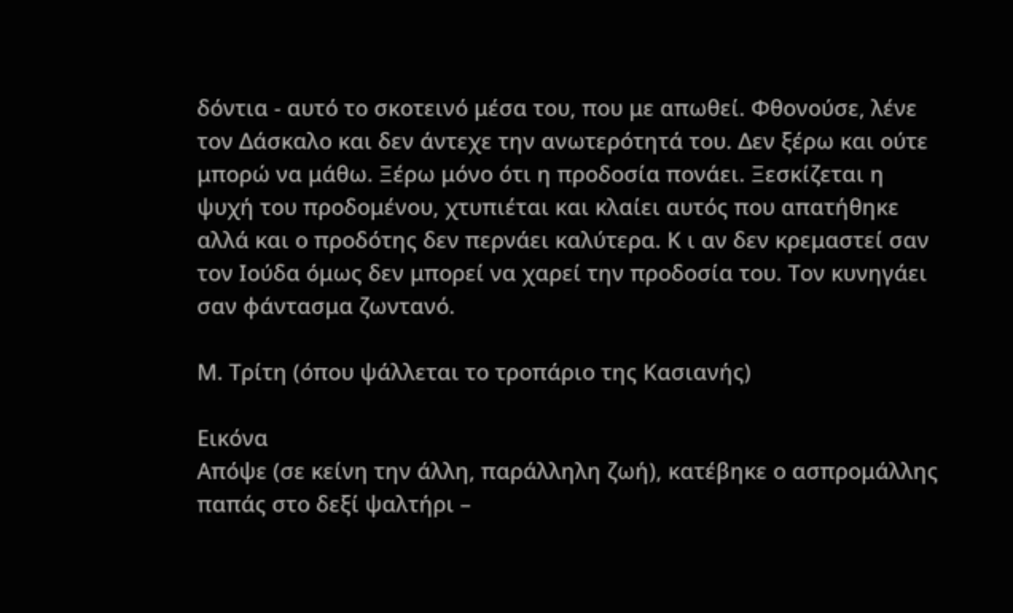δόντια - αυτό το σκοτεινό μέσα του, που με απωθεί. Φθονούσε, λένε τον Δάσκαλο και δεν άντεχε την ανωτερότητά του. Δεν ξέρω και ούτε μπορώ να μάθω. Ξέρω μόνο ότι η προδοσία πονάει. Ξεσκίζεται η ψυχή του προδομένου, χτυπιέται και κλαίει αυτός που απατήθηκε αλλά και ο προδότης δεν περνάει καλύτερα. Κ ι αν δεν κρεμαστεί σαν τον Ιούδα όμως δεν μπορεί να χαρεί την προδοσία του. Τον κυνηγάει σαν φάντασμα ζωντανό.

Μ. Τρίτη (όπου ψάλλεται το τροπάριο της Κασιανής)

Εικόνα
Απόψε (σε κείνη την άλλη, παράλληλη ζωή), κατέβηκε ο ασπρομάλλης παπάς στο δεξί ψαλτήρι –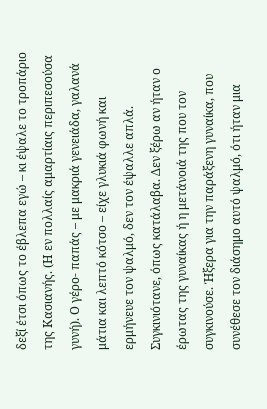δεξί έτσι όπως το έβλεπα εγώ – κι έψαλε το τροπάριο της Κασιανής. (Η εν πολλαίς αμαρτίαις περιπεσούσα γυνή). Ο γέρο- παπάς – με μακριά γενειάδα, γαλανά μάτια και λεπτό κότσο – είχε γλυκιά φωνή και ερμήνευε τον ψαλμό, δεν τον έψαλλε απλά. Συγκινιότανε, όπως κατάλαβα. Δεν ξέρω αν ήταν ο έρωτας της γυναίκας ή η μετάνοιά της που τον συγκινούσε. Ήξερα για την παράξενη γυναίκα, που συνέθεσε τον διάσημο αυτό ψαλμό, ότι ήταν μια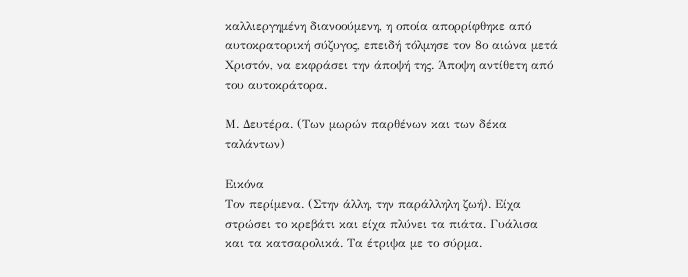καλλιεργημένη διανοούμενη, η οποία απορρίφθηκε από αυτοκρατορική σύζυγος, επειδή τόλμησε τον 8ο αιώνα μετά Χριστόν, να εκφράσει την άποψή της. Άποψη αντίθετη από του αυτοκράτορα.

Μ. Δευτέρα. (Των μωρών παρθένων και των δέκα ταλάντων)

Εικόνα
Τον περίμενα. (Στην άλλη, την παράλληλη ζωή). Είχα στρώσει το κρεβάτι και είχα πλύνει τα πιάτα. Γυάλισα και τα κατσαρολικά. Τα έτριψα με το σύρμα.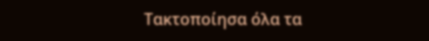Τακτοποίησα όλα τα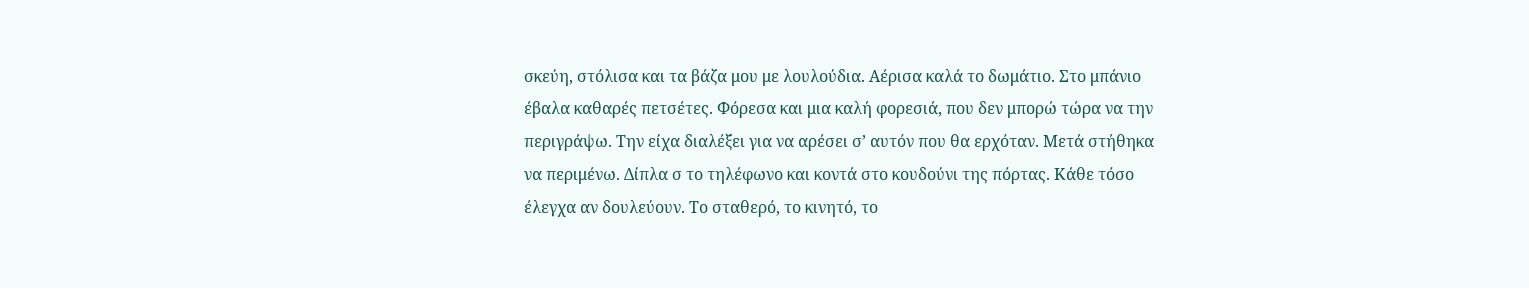σκεύη, στόλισα και τα βάζα μου με λουλούδια. Αέρισα καλά το δωμάτιο. Στο μπάνιο έβαλα καθαρές πετσέτες. Φόρεσα και μια καλή φορεσιά, που δεν μπορώ τώρα να την περιγράψω. Την είχα διαλέξει για να αρέσει σ’ αυτόν που θα ερχόταν. Μετά στήθηκα να περιμένω. Δίπλα σ το τηλέφωνο και κοντά στο κουδούνι της πόρτας. Κάθε τόσο έλεγχα αν δουλεύουν. Το σταθερό, το κινητό, το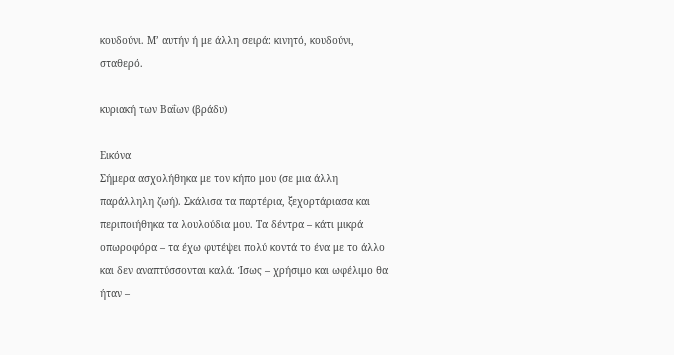κουδούνι. Μ’ αυτήν ή με άλλη σειρά: κινητό, κουδούνι, σταθερό.

κυριακή των Βαΐων (βράδυ)

Εικόνα
Σήμερα ασχολήθηκα με τον κήπο μου (σε μια άλλη παράλληλη ζωή). Σκάλισα τα παρτέρια, ξεχορτάριασα και περιποιήθηκα τα λουλούδια μου. Τα δέντρα – κάτι μικρά οπωροφόρα – τα έχω φυτέψει πολύ κοντά το ένα με το άλλο και δεν αναπτύσσονται καλά. Ίσως – χρήσιμο και ωφέλιμο θα ήταν –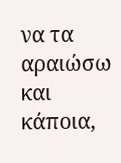να τα αραιώσω και κάποια,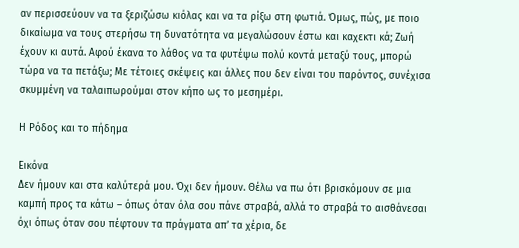αν περισσεύουν να τα ξεριζώσω κιόλας και να τα ρίξω στη φωτιά. Όμως, πώς, με ποιο δικαίωμα να τους στερήσω τη δυνατότητα να μεγαλώσουν έστω και καχεκτι κά; Ζωή έχουν κι αυτά. Αφού έκανα το λάθος να τα φυτέψω πολύ κοντά μεταξύ τους, μπορώ τώρα να τα πετάξω; Με τέτοιες σκέψεις και άλλες που δεν είναι του παρόντος, συνέχισα σκυμμένη να ταλαιπωρούμαι στον κήπο ως το μεσημέρι.

Η Ρόδος και το πήδημα

Εικόνα
Δεν ήμουν και στα καλύτερά μου. Όχι δεν ήμουν. Θέλω να πω ότι βρισκόμουν σε μια καμπή προς τα κάτω – όπως όταν όλα σου πάνε στραβά, αλλά το στραβά το αισθάνεσαι όχι όπως όταν σου πέφτουν τα πράγματα απ’ τα χέρια, δε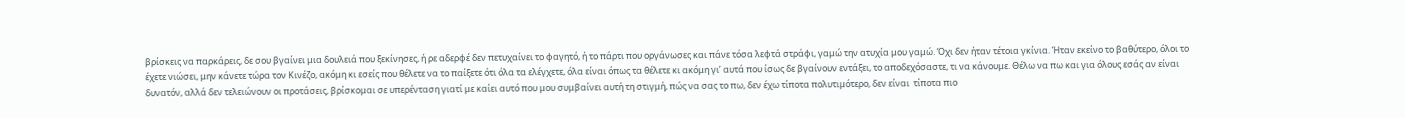βρίσκεις να παρκάρεις, δε σου βγαίνει μια δουλειά που ξεκίνησες, ή ρε αδερφέ δεν πετυχαίνει το φαγητό, ή το πάρτι που οργάνωσες και πάνε τόσα λεφτά στράφι, γαμώ την ατυχία μου γαμώ. Όχι δεν ήταν τέτοια γκίνια. Ήταν εκείνο το βαθύτερο, όλοι το έχετε νιώσει, μην κάνετε τώρα τον Κινέζο, ακόμη κι εσείς που θέλετε να το παίξετε ότι όλα τα ελέγχετε, όλα είναι όπως τα θέλετε κι ακόμη γι’ αυτά που ίσως δε βγαίνουν εντάξει, το αποδεχόσαστε, τι να κάνουμε. Θέλω να πω και για όλους εσάς αν είναι δυνατόν, αλλά δεν τελειώνουν οι προτάσεις, βρίσκομαι σε υπερένταση γιατί με καίει αυτό που μου συμβαίνει αυτή τη στιγμή, πώς να σας το πω, δεν έχω τίποτα πολυτιμότερο, δεν είναι  τίποτα πιο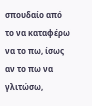σπουδαίο από το να καταφέρω να το πω, ίσως αν το πω να γλιτώσω,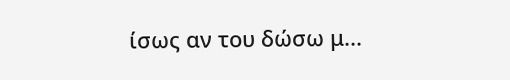ίσως αν του δώσω μ...